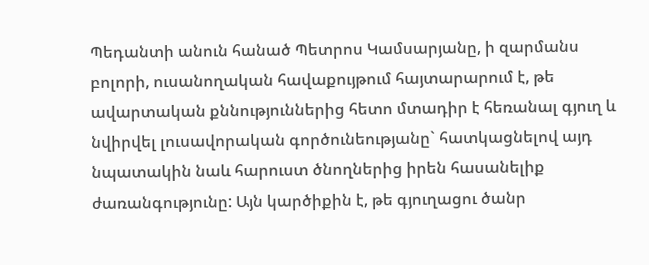Պեդանտի անուն հանած Պետրոս Կամսարյանը, ի զարմանս բոլորի, ուսանողական հավաքույթում հայտարարում է, թե ավարտական քննություններից հետո մտադիր է հեռանալ գյուղ և նվիրվել լուսավորական գործունեությանը` հատկացնելով այդ նպատակին նաև հարուստ ծնողներից իրեն հասանելիք ժառանգությունը: Այն կարծիքին է, թե գյուղացու ծանր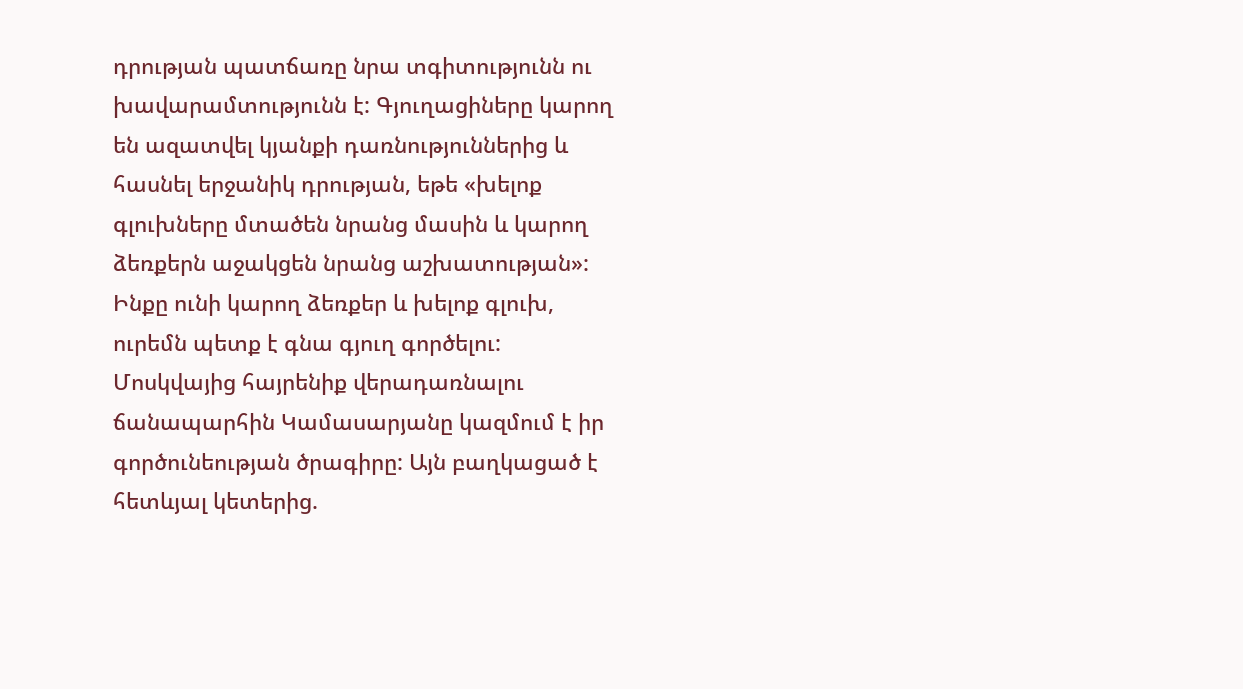դրության պատճառը նրա տգիտությունն ու խավարամտությունն է: Գյուղացիները կարող են ազատվել կյանքի դառնություններից և հասնել երջանիկ դրության, եթե «խելոք գլուխները մտածեն նրանց մասին և կարող ձեռքերն աջակցեն նրանց աշխատության»: Ինքը ունի կարող ձեռքեր և խելոք գլուխ, ուրեմն պետք է գնա գյուղ գործելու:
Մոսկվայից հայրենիք վերադառնալու ճանապարհին Կամասարյանը կազմում է իր գործունեության ծրագիրը: Այն բաղկացած է հետևյալ կետերից.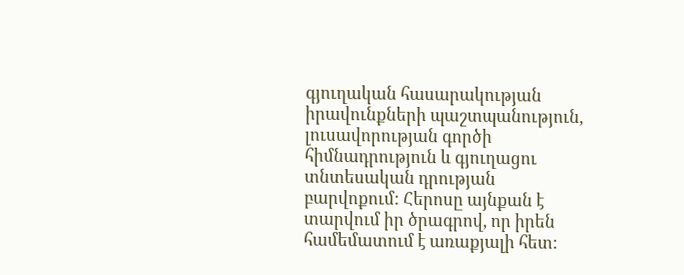գյուղական հասարակության իրավունքների պաշտպանություն, լուսավորության գործի հիմնադրություն և գյուղացու տնտեսական դրության բարվոքում: Հերոսը այնքան է տարվում իր ծրագրով, որ իրեն համեմատում է առաքյալի հետ: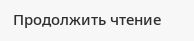Продолжить чтение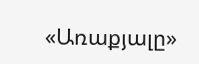«Առաքյալը»